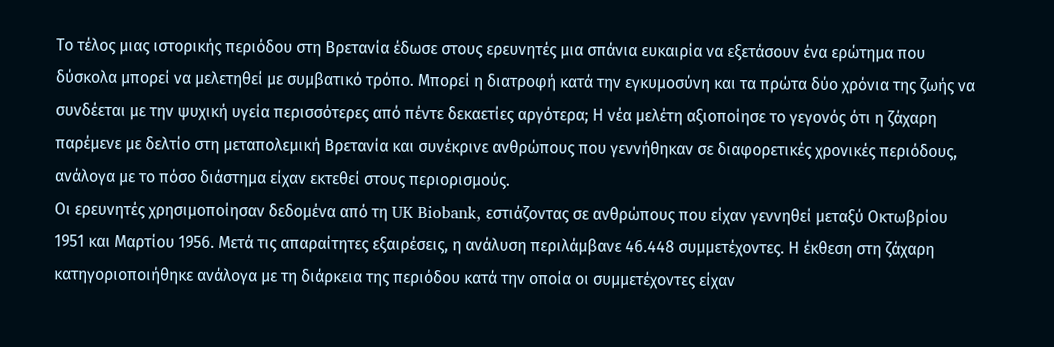Το τέλος μιας ιστορικής περιόδου στη Βρετανία έδωσε στους ερευνητές μια σπάνια ευκαιρία να εξετάσουν ένα ερώτημα που δύσκολα μπορεί να μελετηθεί με συμβατικό τρόπο. Μπορεί η διατροφή κατά την εγκυμοσύνη και τα πρώτα δύο χρόνια της ζωής να συνδέεται με την ψυχική υγεία περισσότερες από πέντε δεκαετίες αργότερα; Η νέα μελέτη αξιοποίησε το γεγονός ότι η ζάχαρη παρέμενε με δελτίο στη μεταπολεμική Βρετανία και συνέκρινε ανθρώπους που γεννήθηκαν σε διαφορετικές χρονικές περιόδους, ανάλογα με το πόσο διάστημα είχαν εκτεθεί στους περιορισμούς.
Οι ερευνητές χρησιμοποίησαν δεδομένα από τη UK Biobank, εστιάζοντας σε ανθρώπους που είχαν γεννηθεί μεταξύ Οκτωβρίου 1951 και Μαρτίου 1956. Μετά τις απαραίτητες εξαιρέσεις, η ανάλυση περιλάμβανε 46.448 συμμετέχοντες. Η έκθεση στη ζάχαρη κατηγοριοποιήθηκε ανάλογα με τη διάρκεια της περιόδου κατά την οποία οι συμμετέχοντες είχαν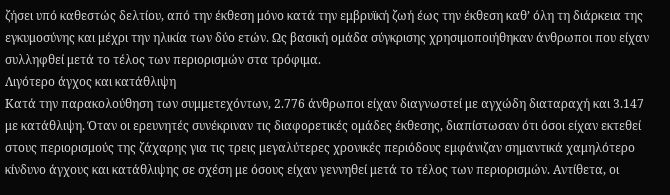ζήσει υπό καθεστώς δελτίου, από την έκθεση μόνο κατά την εμβρυϊκή ζωή έως την έκθεση καθ’ όλη τη διάρκεια της εγκυμοσύνης και μέχρι την ηλικία των δύο ετών. Ως βασική ομάδα σύγκρισης χρησιμοποιήθηκαν άνθρωποι που είχαν συλληφθεί μετά το τέλος των περιορισμών στα τρόφιμα.
Λιγότερο άγχος και κατάθλιψη
Κατά την παρακολούθηση των συμμετεχόντων, 2.776 άνθρωποι είχαν διαγνωστεί με αγχώδη διαταραχή και 3.147 με κατάθλιψη. Όταν οι ερευνητές συνέκριναν τις διαφορετικές ομάδες έκθεσης, διαπίστωσαν ότι όσοι είχαν εκτεθεί στους περιορισμούς της ζάχαρης για τις τρεις μεγαλύτερες χρονικές περιόδους εμφάνιζαν σημαντικά χαμηλότερο κίνδυνο άγχους και κατάθλιψης σε σχέση με όσους είχαν γεννηθεί μετά το τέλος των περιορισμών. Αντίθετα, οι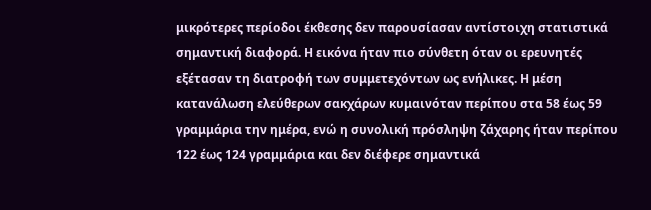μικρότερες περίοδοι έκθεσης δεν παρουσίασαν αντίστοιχη στατιστικά σημαντική διαφορά. Η εικόνα ήταν πιο σύνθετη όταν οι ερευνητές εξέτασαν τη διατροφή των συμμετεχόντων ως ενήλικες. Η μέση κατανάλωση ελεύθερων σακχάρων κυμαινόταν περίπου στα 58 έως 59 γραμμάρια την ημέρα, ενώ η συνολική πρόσληψη ζάχαρης ήταν περίπου 122 έως 124 γραμμάρια και δεν διέφερε σημαντικά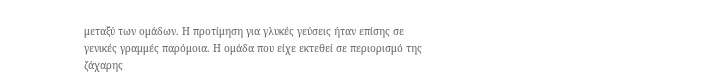μεταξύ των ομάδων. Η προτίμηση για γλυκές γεύσεις ήταν επίσης σε γενικές γραμμές παρόμοια. Η ομάδα που είχε εκτεθεί σε περιορισμό της ζάχαρης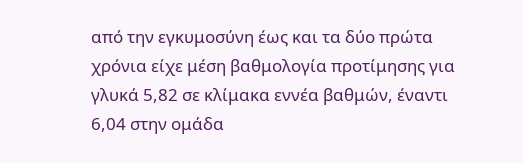από την εγκυμοσύνη έως και τα δύο πρώτα χρόνια είχε μέση βαθμολογία προτίμησης για γλυκά 5,82 σε κλίμακα εννέα βαθμών, έναντι 6,04 στην ομάδα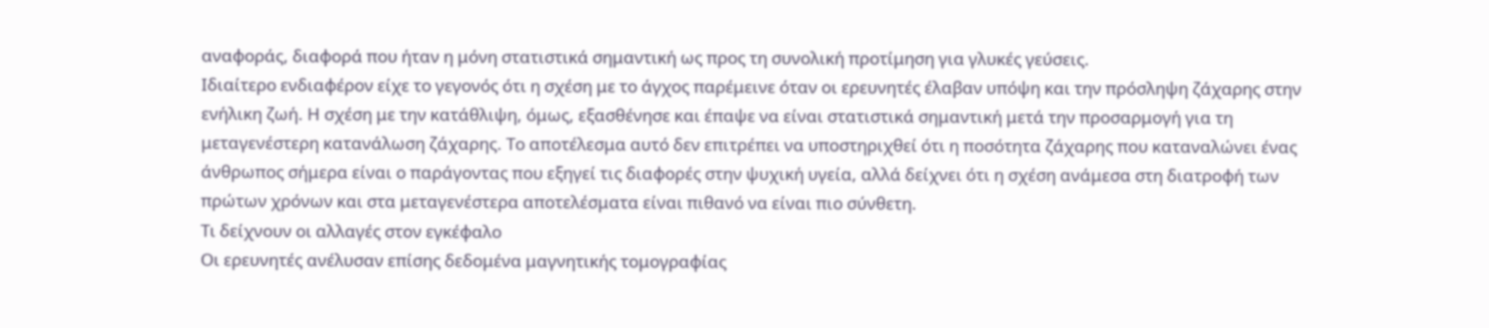αναφοράς, διαφορά που ήταν η μόνη στατιστικά σημαντική ως προς τη συνολική προτίμηση για γλυκές γεύσεις.
Ιδιαίτερο ενδιαφέρον είχε το γεγονός ότι η σχέση με το άγχος παρέμεινε όταν οι ερευνητές έλαβαν υπόψη και την πρόσληψη ζάχαρης στην ενήλικη ζωή. Η σχέση με την κατάθλιψη, όμως, εξασθένησε και έπαψε να είναι στατιστικά σημαντική μετά την προσαρμογή για τη μεταγενέστερη κατανάλωση ζάχαρης. Το αποτέλεσμα αυτό δεν επιτρέπει να υποστηριχθεί ότι η ποσότητα ζάχαρης που καταναλώνει ένας άνθρωπος σήμερα είναι ο παράγοντας που εξηγεί τις διαφορές στην ψυχική υγεία, αλλά δείχνει ότι η σχέση ανάμεσα στη διατροφή των πρώτων χρόνων και στα μεταγενέστερα αποτελέσματα είναι πιθανό να είναι πιο σύνθετη.
Τι δείχνουν οι αλλαγές στον εγκέφαλο
Οι ερευνητές ανέλυσαν επίσης δεδομένα μαγνητικής τομογραφίας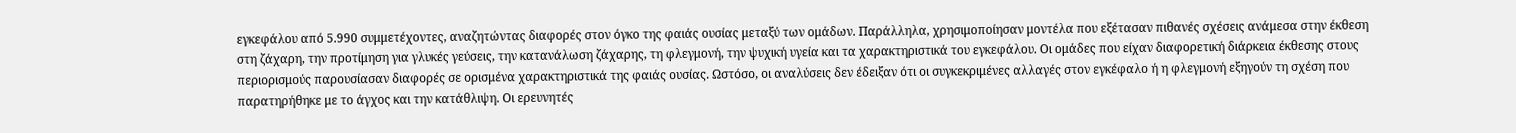εγκεφάλου από 5.990 συμμετέχοντες, αναζητώντας διαφορές στον όγκο της φαιάς ουσίας μεταξύ των ομάδων. Παράλληλα, χρησιμοποίησαν μοντέλα που εξέτασαν πιθανές σχέσεις ανάμεσα στην έκθεση στη ζάχαρη, την προτίμηση για γλυκές γεύσεις, την κατανάλωση ζάχαρης, τη φλεγμονή, την ψυχική υγεία και τα χαρακτηριστικά του εγκεφάλου. Οι ομάδες που είχαν διαφορετική διάρκεια έκθεσης στους περιορισμούς παρουσίασαν διαφορές σε ορισμένα χαρακτηριστικά της φαιάς ουσίας. Ωστόσο, οι αναλύσεις δεν έδειξαν ότι οι συγκεκριμένες αλλαγές στον εγκέφαλο ή η φλεγμονή εξηγούν τη σχέση που παρατηρήθηκε με το άγχος και την κατάθλιψη. Οι ερευνητές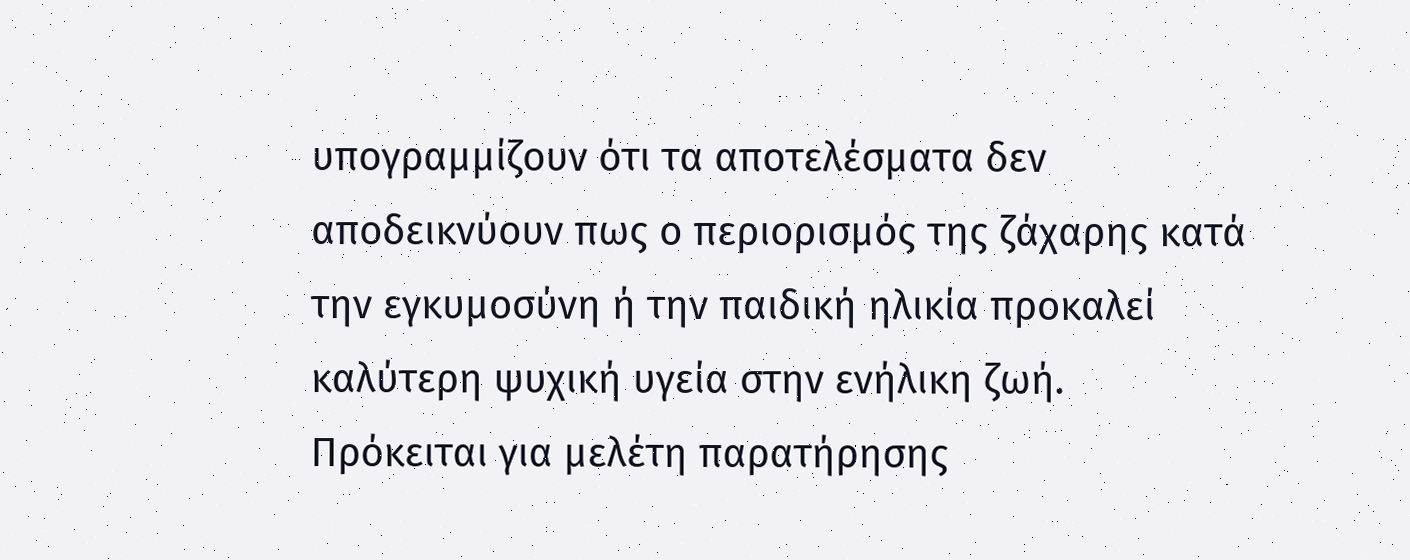υπογραμμίζουν ότι τα αποτελέσματα δεν αποδεικνύουν πως ο περιορισμός της ζάχαρης κατά την εγκυμοσύνη ή την παιδική ηλικία προκαλεί καλύτερη ψυχική υγεία στην ενήλικη ζωή. Πρόκειται για μελέτη παρατήρησης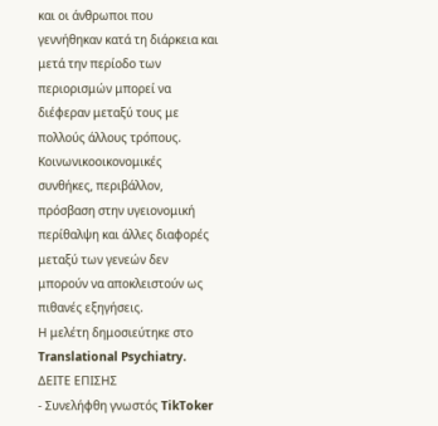και οι άνθρωποι που γεννήθηκαν κατά τη διάρκεια και μετά την περίοδο των περιορισμών μπορεί να διέφεραν μεταξύ τους με πολλούς άλλους τρόπους. Κοινωνικοοικονομικές συνθήκες, περιβάλλον, πρόσβαση στην υγειονομική περίθαλψη και άλλες διαφορές μεταξύ των γενεών δεν μπορούν να αποκλειστούν ως πιθανές εξηγήσεις.
Η μελέτη δημοσιεύτηκε στο Translational Psychiatry.
ΔΕΙΤΕ ΕΠΙΣΗΣ
- Συνελήφθη γνωστός TikToker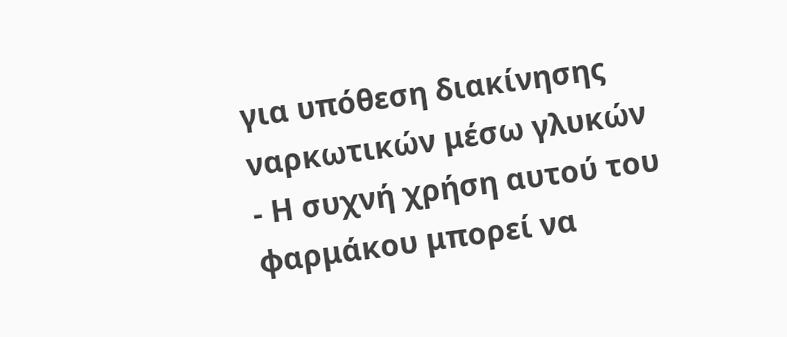για υπόθεση διακίνησης ναρκωτικών μέσω γλυκών
- Η συχνή χρήση αυτού του φαρμάκου μπορεί να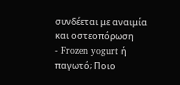συνδέεται με αναιμία και οστεοπόρωση
- Frozen yogurt ή παγωτό; Ποιο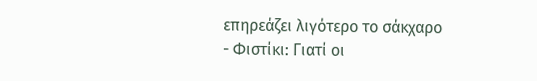επηρεάζει λιγότερο το σάκχαρο
- Φιστίκι: Γιατί οι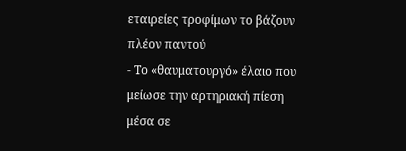εταιρείες τροφίμων το βάζουν πλέον παντού
- Το «θαυματουργό» έλαιο που μείωσε την αρτηριακή πίεση μέσα σε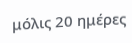μόλις 20 ημέρες